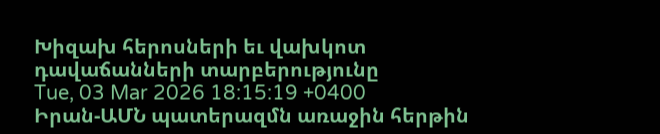Խիզախ հերոսների եւ վախկոտ դավաճանների տարբերությունը
Tue, 03 Mar 2026 18:15:19 +0400
Իրան-ԱՄՆ պատերազմն առաջին հերթին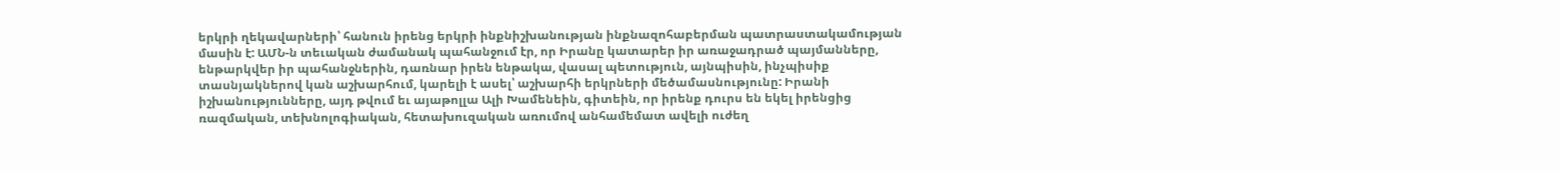երկրի ղեկավարների՝ հանուն իրենց երկրի ինքնիշխանության ինքնազոհաբերման պատրաստակամության մասին է: ԱՄՆ-ն տեւական ժամանակ պահանջում էր, որ Իրանը կատարեր իր առաջադրած պայմանները, ենթարկվեր իր պահանջներին, դառնար իրեն ենթակա, վասալ պետություն, այնպիսին, ինչպիսիք տասնյակներով կան աշխարհում, կարելի է ասել՝ աշխարհի երկրների մեծամասնությունը: Իրանի իշխանությունները, այդ թվում եւ այաթոլլա Ալի Խամենեին, գիտեին, որ իրենք դուրս են եկել իրենցից ռազմական, տեխնոլոգիական, հետախուզական առումով անհամեմատ ավելի ուժեղ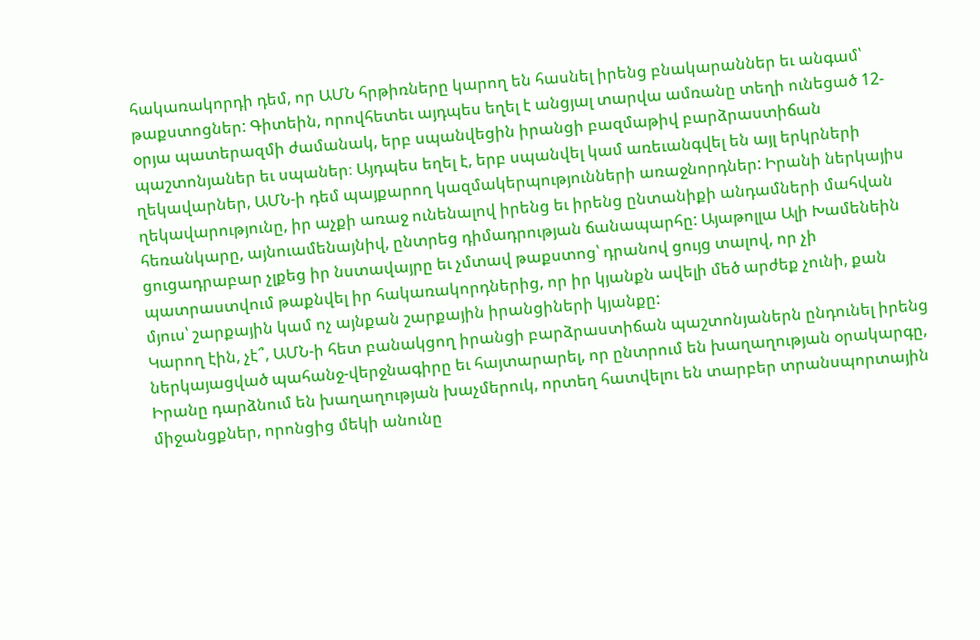հակառակորդի դեմ, որ ԱՄՆ հրթիռները կարող են հասնել իրենց բնակարաններ եւ անգամ՝ թաքստոցներ: Գիտեին, որովհետեւ այդպես եղել է անցյալ տարվա ամռանը տեղի ունեցած 12-օրյա պատերազմի ժամանակ, երբ սպանվեցին իրանցի բազմաթիվ բարձրաստիճան պաշտոնյաներ եւ սպաներ։ Այդպես եղել է, երբ սպանվել կամ առեւանգվել են այլ երկրների ղեկավարներ, ԱՄՆ-ի դեմ պայքարող կազմակերպությունների առաջնորդներ: Իրանի ներկայիս ղեկավարությունը, իր աչքի առաջ ունենալով իրենց եւ իրենց ընտանիքի անդամների մահվան հեռանկարը, այնուամենայնիվ, ընտրեց դիմադրության ճանապարհը: Այաթոլլա Ալի Խամենեին ցուցադրաբար չլքեց իր նստավայրը եւ չմտավ թաքստոց՝ դրանով ցույց տալով, որ չի պատրաստվում թաքնվել իր հակառակորդներից, որ իր կյանքն ավելի մեծ արժեք չունի, քան մյուս՝ շարքային կամ ոչ այնքան շարքային իրանցիների կյանքը:
Կարող էին, չէ՞, ԱՄՆ-ի հետ բանակցող իրանցի բարձրաստիճան պաշտոնյաներն ընդունել իրենց ներկայացված պահանջ-վերջնագիրը եւ հայտարարել, որ ընտրում են խաղաղության օրակարգը, Իրանը դարձնում են խաղաղության խաչմերուկ, որտեղ հատվելու են տարբեր տրանսպորտային միջանցքներ, որոնցից մեկի անունը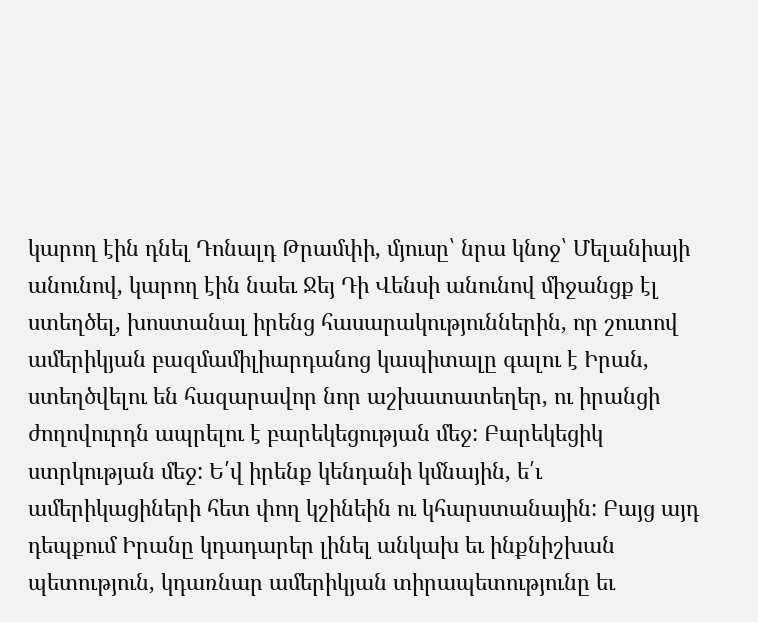կարող էին դնել Դոնալդ Թրամփի, մյուսը՝ նրա կնոջ՝ Մելանիայի անունով, կարող էին նաեւ Ջեյ Դի Վենսի անունով միջանցք էլ ստեղծել, խոստանալ իրենց հասարակություններին, որ շուտով ամերիկյան բազմամիլիարդանոց կապիտալը գալու է Իրան, ստեղծվելու են հազարավոր նոր աշխատատեղեր, ու իրանցի ժողովուրդն ապրելու է բարեկեցության մեջ: Բարեկեցիկ ստրկության մեջ: Ե՛վ իրենք կենդանի կմնային, ե՛ւ ամերիկացիների հետ փող կշինեին ու կհարստանային: Բայց այդ դեպքում Իրանը կդադարեր լինել անկախ եւ ինքնիշխան պետություն, կդառնար ամերիկյան տիրապետությունը եւ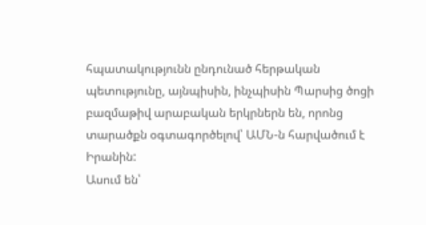հպատակությունն ընդունած հերթական պետությունը, այնպիսին, ինչպիսին Պարսից ծոցի բազմաթիվ արաբական երկրներն են, որոնց տարածքն օգտագործելով՝ ԱՄՆ-ն հարվածում է Իրանին:
Ասում են՝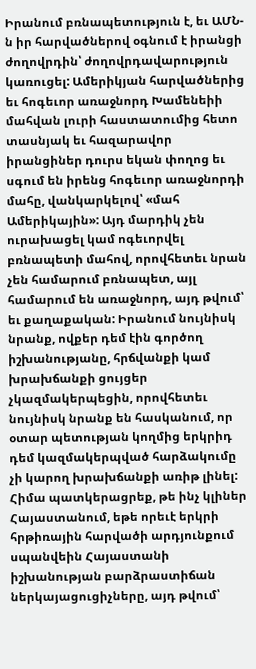Իրանում բռնապետություն է, եւ ԱՄՆ-ն իր հարվածներով օգնում է իրանցի ժողովրդին՝ ժողովրդավարություն կառուցել: Ամերիկյան հարվածներից եւ հոգեւոր առաջնորդ Խամենեիի մահվան լուրի հաստատումից հետո տասնյակ եւ հազարավոր իրանցիներ դուրս եկան փողոց եւ սգում են իրենց հոգեւոր առաջնորդի մահը, վանկարկելով՝ «մահ Ամերիկային»: Այդ մարդիկ չեն ուրախացել կամ ոգեւորվել բռնապետի մահով, որովհետեւ նրան չեն համարում բռնապետ, այլ համարում են առաջնորդ, այդ թվում՝ եւ քաղաքական: Իրանում նույնիսկ նրանք, ովքեր դեմ էին գործող իշխանությանը, հրճվանքի կամ խրախճանքի ցույցեր չկազմակերպեցին, որովհետեւ նույնիսկ նրանք են հասկանում, որ օտար պետության կողմից երկրիդ դեմ կազմակերպված հարձակումը չի կարող խրախճանքի առիթ լինել:
Հիմա պատկերացրեք, թե ինչ կլիներ Հայաստանում, եթե որեւէ երկրի հրթիռային հարվածի արդյունքում սպանվեին Հայաստանի իշխանության բարձրաստիճան ներկայացուցիչները, այդ թվում՝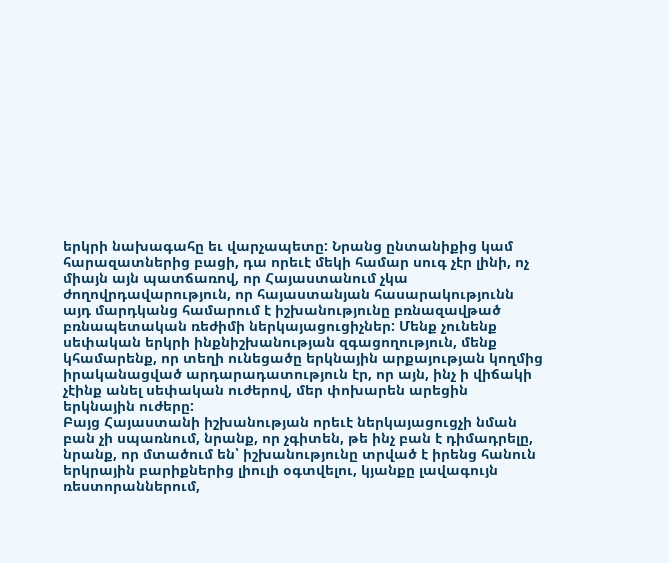երկրի նախագահը եւ վարչապետը: Նրանց ընտանիքից կամ հարազատներից բացի, դա որեւէ մեկի համար սուգ չէր լինի, ոչ միայն այն պատճառով, որ Հայաստանում չկա ժողովրդավարություն, որ հայաստանյան հասարակությունն այդ մարդկանց համարում է իշխանությունը բռնազավթած բռնապետական ռեժիմի ներկայացուցիչներ: Մենք չունենք սեփական երկրի ինքնիշխանության զգացողություն, մենք կհամարենք, որ տեղի ունեցածը երկնային արքայության կողմից իրականացված արդարադատություն էր, որ այն, ինչ ի վիճակի չէինք անել սեփական ուժերով, մեր փոխարեն արեցին երկնային ուժերը:
Բայց Հայաստանի իշխանության որեւէ ներկայացուցչի նման բան չի սպառնում, նրանք, որ չգիտեն, թե ինչ բան է դիմադրելը, նրանք, որ մտածում են՝ իշխանությունը տրված է իրենց հանուն երկրային բարիքներից լիուլի օգտվելու, կյանքը լավագույն ռեստորաններում,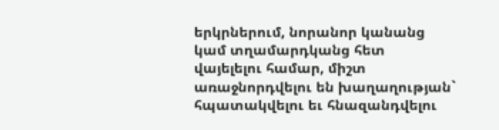երկրներում, նորանոր կանանց կամ տղամարդկանց հետ վայելելու համար, միշտ առաջնորդվելու են խաղաղության` հպատակվելու եւ հնազանդվելու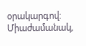օրակարգով: Միաժամանակ,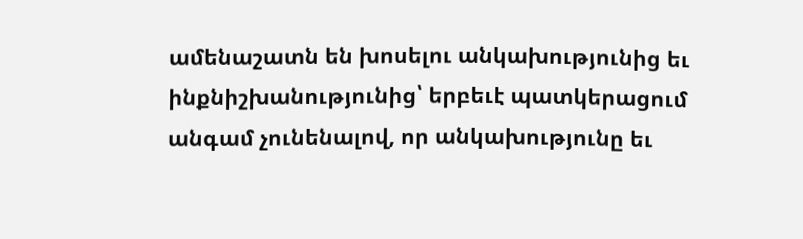ամենաշատն են խոսելու անկախությունից եւ ինքնիշխանությունից՝ երբեւէ պատկերացում անգամ չունենալով, որ անկախությունը եւ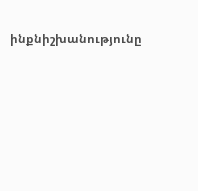ինքնիշխանությունը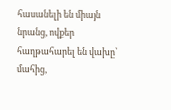հասանելի են միայն նրանց, ովքեր հաղթահարել են վախը՝ մահից,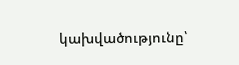կախվածությունը՝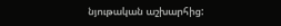նյութական աշխարհից: